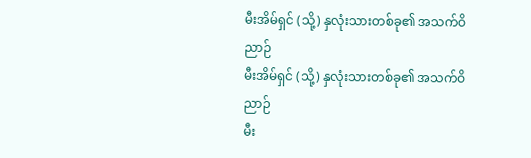မီးအိမ်ရှင် (သို့) နှလုံးသားတစ်ခု၏ အသက်ဝိညာဉ်
မီးအိမ်ရှင် (သို့) နှလုံးသားတစ်ခု၏ အသက်ဝိညာဉ်
မီး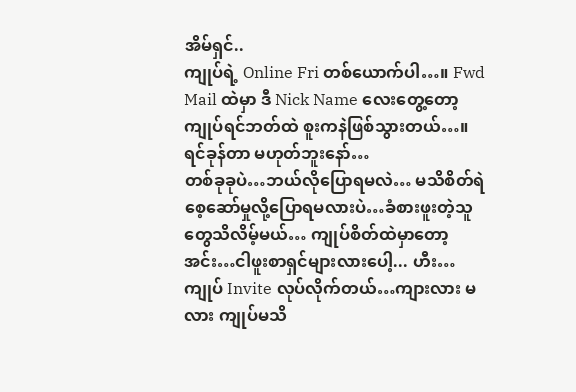အိမ်ရှင်..
ကျုပ်ရဲ့ Online Fri တစ်ယောက်ပါ…။ Fwd Mail ထဲမှာ ဒီ Nick Name လေးတွေ့တော့ ကျုပ်ရင်ဘတ်ထဲ စူးကနဲဖြစ်သွားတယ်…။ ရင်ခုန်တာ မဟုတ်ဘူးနော်…
တစ်ခုခုပဲ…ဘယ်လိုပြောရမလဲ… မသိစိတ်ရဲ စေ့ဆော်မှုလို့ပြောရမလားပဲ…ခံစားဖူးတဲ့သူတွေသိလိမ့်မယ်… ကျုပ်စိတ်ထဲမှာတော့ အင်း…ငါဖူးစာရှင်များလားပေါ့... ဟီး…ကျုပ် Invite လုပ်လိုက်တယ်…ကျားလား မ လား ကျုပ်မသိ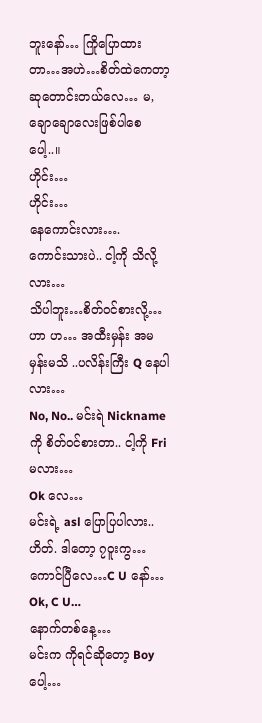ဘူးနော်… ကြိုပြောထားတာ…အဟဲ…စိတ်ထဲကေတာ့ ဆုတောင်းတယ်လေ… မ, ချောချောလေးဖြစ်ပါစေပေါ့..။
ဟိုင်း…
ဟိုင်း…
နေကောင်းလား….
ကောင်းသားပဲ.. ငါ့ကို သိလို့လား…
သိပါဘူး…စိတ်ဝင်စားလို့…
ဟာ ဟ… အထီးမှန်း အမ မှန်းမသိ ..ပလိန်းကြီး Q နေပါလား…
No, No.. မင်းရဲ Nickname ကို စိတ်ဝင်စားတာ.. ငါ့ကို Fri မလား…
Ok လေ…
မင်းရဲ့ asl ပြောပြပါလား..
ဟိတ်. ဒါတော့ ၇ဝူးကွ…
ကောင်ပြီလေ…C U နော်…
Ok, C U…
နောက်တစ်နေ့…
မင်းက ကိုရင်ဆိုတော့ Boy ပေါ့…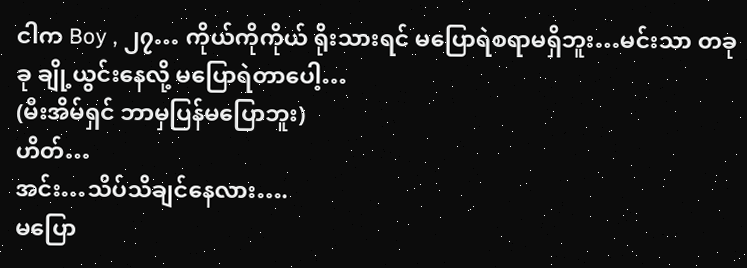ငါက Boy , ၂၇… ကိုယ်ကိုကိုယ် ရိုးသားရင် မပြောရဲစရာမရှိဘူး…မင်းသာ တခုခု ချို့ယွင်းနေလို့ မပြောရဲတာပေါ့…
(မီးအိမ်ရှင် ဘာမှပြန်မပြောဘူး)
ဟိတ်…
အင်း…သိပ်သိချင်နေလား….
မပြော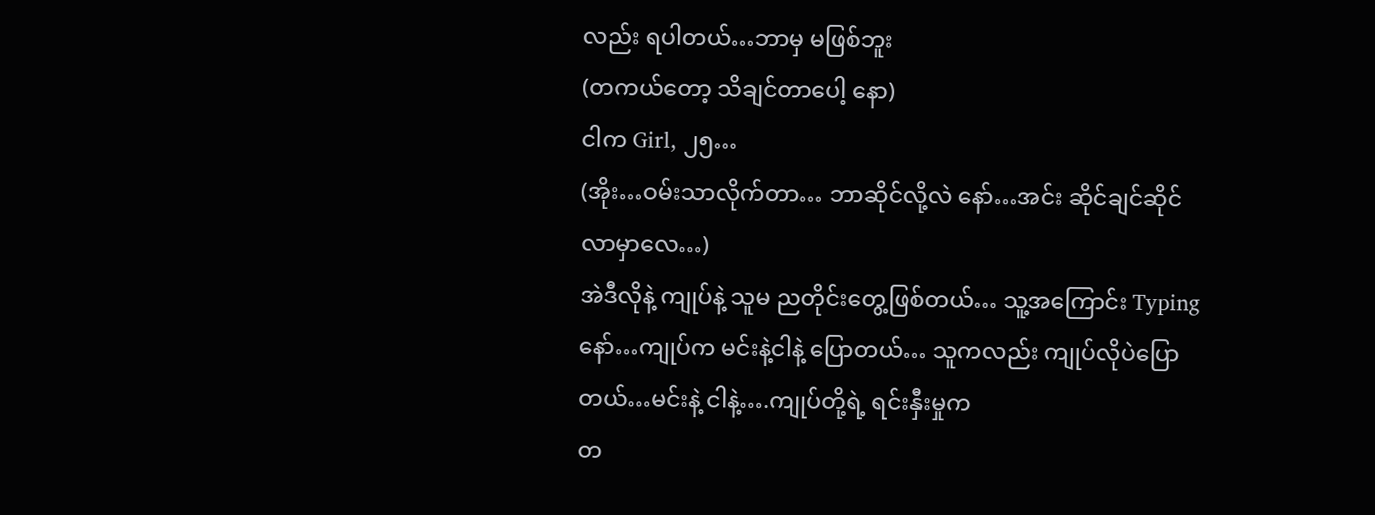လည်း ရပါတယ်…ဘာမှ မဖြစ်ဘူး
(တကယ်တော့ သိချင်တာပေါ့ နော)
ငါက Girl, ၂၅…
(အိုး…ဝမ်းသာလိုက်တာ… ဘာဆိုင်လို့လဲ နော်…အင်း ဆိုင်ချင်ဆိုင်လာမှာလေ…)
အဲဒီလိုနဲ့ ကျုပ်နဲ့ သူမ ညတိုင်းတွေ့ဖြစ်တယ်… သူ့အကြောင်း Typing နော်…ကျုပ်က မင်းနဲ့ငါနဲ့ ပြောတယ်… သူကလည်း ကျုပ်လိုပဲပြောတယ်…မင်းနဲ့ ငါနဲ့….ကျုပ်တို့ရဲ့ ရင်းနှီးမှုက
တ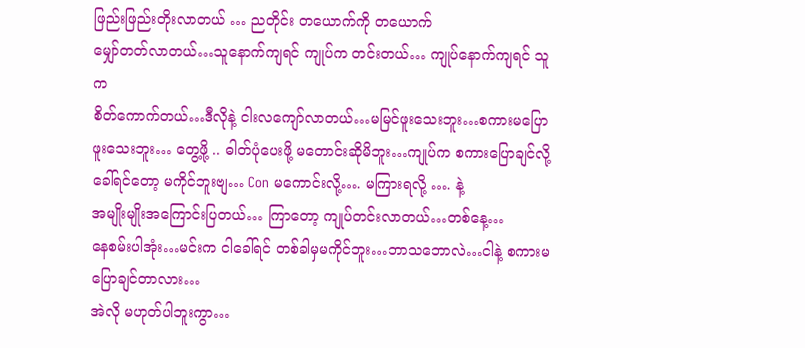ဖြည်းဖြည်းတိုးလာတယ် … ညတိုင်း တယောက်ကို တယောက်
မျှော်တတ်လာတယ်…သူနောက်ကျရင် ကျုပ်က တင်းတယ်… ကျုပ်နောက်ကျရင် သူက
စိတ်ကောက်တယ်…ဒီလိုနဲ့ ငါးလကျော်လာတယ်…မမြင်ဖူးသေးဘူး…စကားမပြောဖူးသေးဘူး… တွေ့ဖို့ .. ဓါတ်ပုံပေးဖို့ မတောင်းဆိုမိဘူး…ကျုပ်က စကားပြောချင်လို့
ခေါ်ရင်တော့ မကိုင်ဘူးဗျ… Con မကောင်းလို့…. မကြားရလို့ …. နဲ့
အမျိုးမျိုးအကြောင်းပြတယ်… ကြာတော့ ကျုပ်တင်းလာတယ်…တစ်နေ့…
နေစမ်းပါအုံး…မင်းက ငါခေါ်ရင် တစ်ခါမှမကိုင်ဘူး…ဘာသဘောလဲ…ငါနဲ့ စကားမပြောချင်တာလား…
အဲလို မဟုတ်ပါဘူးကွာ…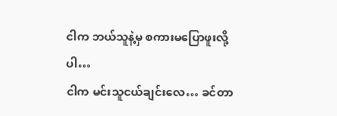ငါက ဘယ်သူနဲ့မှ စကားမပြောဖူးလို့ပါ…
ငါက မင်းသူငယ်ချင်းလေ… ခင်တာ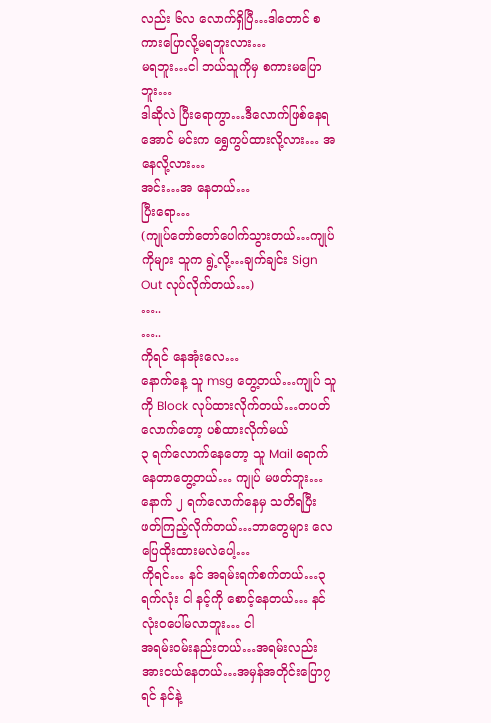လည်း ၆လ လောက်ရှိပြီ…ဒါတောင် စကားပြောလို့မရဘူးလား…
မရဘူး…ငါ ဘယ်သူကိုမှ စကားမပြောဘူး…
ဒါဆိုလဲ ပြီးရောကွာ…ဒီလောက်ဖြစ်နေရအောင် မင်းက ရွှေကွပ်ထားလို့လား… အ နေလို့လား…
အင်း…အ နေတယ်…
ပြီးရော…
(ကျုပ်တော်တော်ပေါက်သွားတယ်…ကျုပ်ကိုများ သူက ရွဲ့လို့…ချက်ချင်း Sign Out လုပ်လိုက်တယ်…)
…..
…..
ကိုရင် နေအုံးလေ…
နောက်နေ့ သူ msg တွေ့တယ်…ကျုပ် သူကို Block လုပ်ထားလိုက်တယ်…တပတ်လောက်တော့ ပစ်ထားလိုက်မယ်
၃ ရက်လောက်နေတော့ သူ Mail ရောက်နေတာတွေ့တယ်… ကျုပ် မဖတ်ဘူး…နောက် ၂ ရက်လောက်နေမှ သတိရပြီး ဖတ်ကြည့်လိုက်တယ်…ဘာတွေများ လေပြေထိုးထားမလဲပေါ့…
ကိုရင်… နင် အရမ်းရက်စက်တယ်…၃ ရက်လုံး ငါ နင့်ကို စောင့်နေတယ်… နင်
လုံးဝပေါ်မလာဘူး… ငါ
အရမ်းဝမ်းနည်းတယ်…အရမ်းလည်းအားငယ်နေတယ်…အမှန်အတိုင်းပြော၇ရင် နင်နဲ့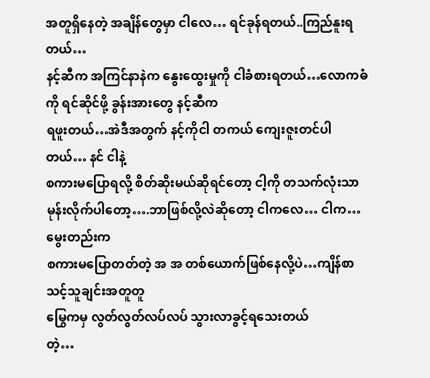အတူရှိနေတဲ့ အချိန်တွေမှာ ငါလေ… ရင်ခုန်ရတယ်..ကြည်နူးရတယ်…
နင့်ဆီက အကြင်နာနဲက နွေးထွေးမှုကို ငါခံစားရတယ်…လောကဓံကို ရင်ဆိုင်ဖို့ ခွန်းအားတွေ နင့်ဆီက
ရဖူးတယ်…အဲဒီအတွက် နင့်ကိုငါ တကယ် ကျေးဇူးတင်ပါတယ်… နင် ငါနဲ့
စကားမပြောရလို့ စိတ်ဆိုးမယ်ဆိုရင်တော့ ငါ့ကို တသက်လုံးသာ
မုန်းလိုက်ပါတော့….ဘာဖြစ်လို့လဲဆိုတော့ ငါကလေ… ငါက… မွေးတည်းက
စကားမပြောတတ်တဲ့ အ အ တစ်ယောက်ဖြစ်နေလို့ပဲ…ကျိန်စာသင့်သူချင်းအတူတူ
မြွေကမှ လွတ်လွတ်လပ်လပ် သွားလာခွင့်ရသေးတယ်
တဲ့…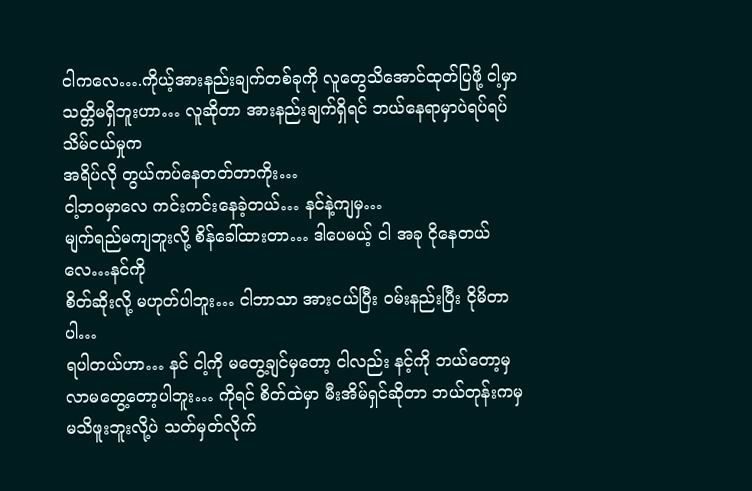ငါကလေ….ကိုယ့်အားနည်းချက်တစ်ခုကို လူတွေသိအောင်ထုတ်ပြဖို့ ငါ့မှာ
သတ္တိမရှိဘူးဟာ… လူဆိုတာ အားနည်းချက်ရှိရင် ဘယ်နေရာမှာပဲရပ်ရပ် သိမ်ငယ်မှုက
အရိပ်လို တွယ်ကပ်နေတတ်တာကိုး…
ငါ့ဘဝမှာလေ ကင်းကင်းနေခဲ့တယ်… နင်နဲ့ကျမှ…
မျက်ရည်မကျဘူးလို့ စိန်ခေါ်ထားတာ… ဒါပေမယ့် ငါ အခု ငိုနေတယ်လေ…နင်ကို
စိတ်ဆိုးလို့ မဟုတ်ပါဘူး… ငါဘာသာ အားငယ်ပြီး ဝမ်းနည်းပြီး ငိုမိတာပါ…
ရပါတယ်ဟာ… နင် ငါ့ကို မတွေ့ချင်မှတော့ ငါလည်း နင့်ကို ဘယ်တော့မှ
လာမတွေ့တော့ပါဘူး… ကိုရင် စိတ်ထဲမှာ မီးအိမ်ရှင်ဆိုတာ ဘယ်တုန်းကမှ
မသိဖူးဘူးလို့ပဲ သတ်မှတ်လိုက်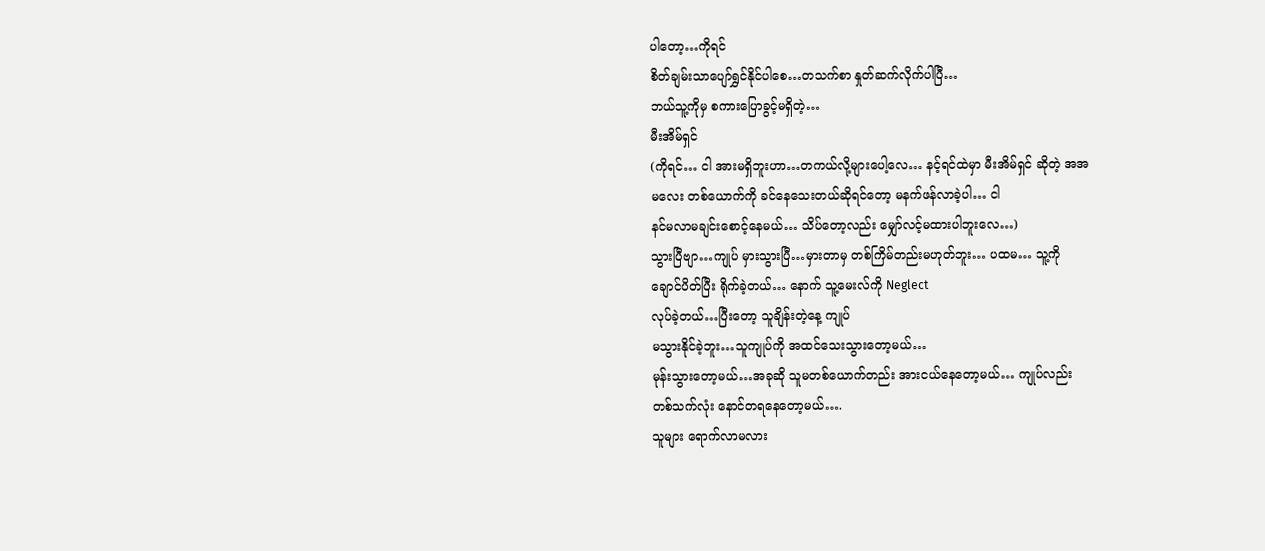ပါတော့…ကိုရင်
စိတ်ချမ်းသာပျော်ရွှင်နိုင်ပါစေ…တသက်စာ နှုတ်ဆက်လိုက်ပါပြီ…
ဘယ်သူ့ကိုမှ စကားပြောခွင့်မရှိတဲ့…
မီးအိမ်ရှင်
(ကိုရင်… ငါ အားမရှိဘူးဟာ…တကယ်လို့များပေါ့လေ… နင့်ရင်ထဲမှာ မီးအိမ်ရှင် ဆိုတဲ့ အအ
မလေး တစ်ယောက်ကို ခင်နေသေးတယ်ဆိုရင်တော့ မနက်ဖန်လာခဲ့ပါ… ငါ
နင်မလာမချင်းစောင့်နေမယ်… သိပ်တော့လည်း မျှော်လင့်မထားပါဘူးလေ…)
သွားပြီဗျာ…ကျုပ် မှားသွားပြီ…မှားတာမှ တစ်ကြိမ်တည်းမဟုတ်ဘူး… ပထမ… သူ့ကို
ချောင်ပိတ်ပြီး ရိုက်ခဲ့တယ်… နောက် သူ့မေးလ်ကို Neglect
လုပ်ခဲ့တယ်…ပြီးတော့ သူချိန်းတဲ့နေ့ ကျုပ်
မသွားနိုင်ခဲ့ဘူး…သူကျုပ်ကို အထင်သေးသွားတော့မယ်…
မုန်းသွားတော့မယ်…အခုဆို သူမတစ်ယောက်တည်း အားငယ်နေတော့မယ်… ကျုပ်လည်း
တစ်သက်လုံး နောင်တရနေတော့မယ်….
သူများ ရောက်လာမလား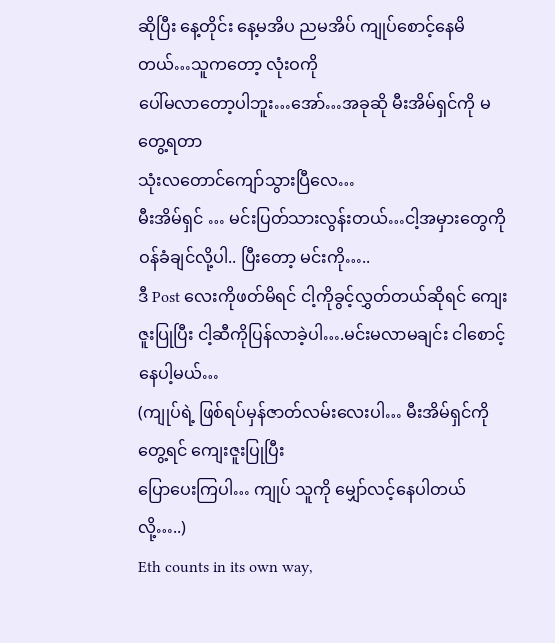ဆိုပြီး နေ့တိုင်း နေ့မအိပ ညမအိပ် ကျုပ်စောင့်နေမိတယ်…သူကတော့ လုံးဝကို
ပေါ်မလာတော့ပါဘူး…အော်…အခုဆို မီးအိမ်ရှင်ကို မတွေ့ရတာ
သုံးလတောင်ကျော်သွားပြီလေ…
မီးအိမ်ရှင် … မင်းပြတ်သားလွန်းတယ်…ငါ့အမှားတွေကို ဝန်ခံချင်လို့ပါ.. ပြီးတော့ မင်းကို…..
ဒီ Post လေးကိုဖတ်မိရင် ငါ့ကိုခွင့်လွှတ်တယ်ဆိုရင် ကျေးဇူးပြုပြီး ငါ့ဆီကိုပြန်လာခဲ့ပါ….မင်းမလာမချင်း ငါစောင့်နေပါ့မယ်…
(ကျုပ်ရဲ့ ဖြစ်ရပ်မှန်ဇာတ်လမ်းလေးပါ… မီးအိမ်ရှင်ကိုတွေ့ရင် ကျေးဇူးပြုပြီး
ပြောပေးကြပါ… ကျုပ် သူကို မျှော်လင့်နေပါတယ် လို့…..)
Eth counts in its own way,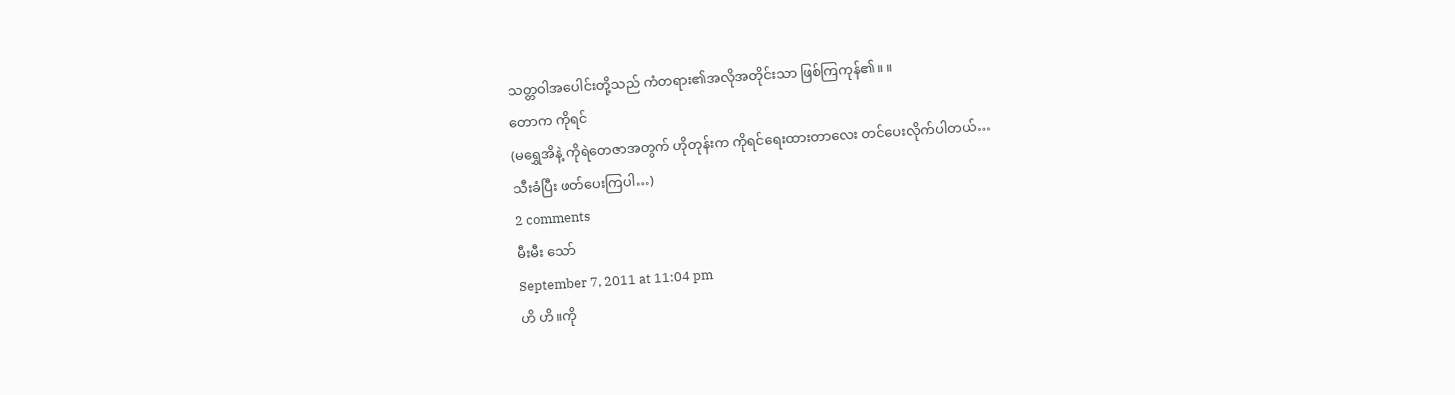သတ္တဝါအပေါင်းတို့သည် ကံတရား၏အလိုအတိုင်းသာ ဖြစ်ကြကုန်၏။ ။
တောက ကိုရင်
(မရွှေအိနဲ့ ကိုရဲတေဇာအတွက် ဟိုတုန်းက ကိုရင်ရေးထားတာလေး တင်ပေးလိုက်ပါတယ်…
သီးခံပြီး ဖတ်ပေးကြပါ…)
2 comments
မီးမီး သော်
September 7, 2011 at 11:04 pm
ဟိ ဟိ။ကို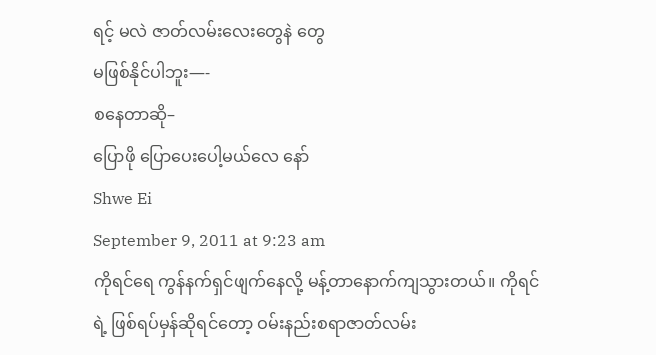ရင့် မလဲ ဇာတ်လမ်းလေးတွေနဲ တွေ
မဖြစ်နိုင်ပါဘူး—-
စနေတာဆို–
ပြောဖို ပြောပေးပေါ့မယ်လေ နော်
Shwe Ei
September 9, 2011 at 9:23 am
ကိုရင်ရေ ကွန်နက်ရှင်ဖျက်နေလို့ မန့်တာနောက်ကျသွားတယ်။ ကိုရင်ရဲ့ ဖြစ်ရပ်မှန်ဆိုရင်တော့ ဝမ်းနည်းစရာဇာတ်လမ်း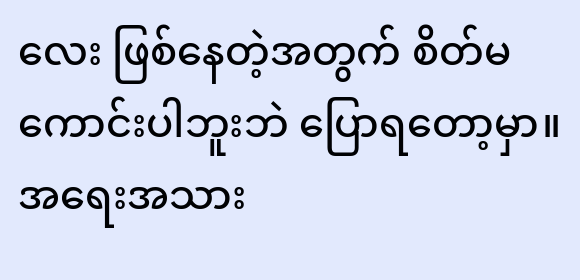လေး ဖြစ်နေတဲ့အတွက် စိတ်မကောင်းပါဘူးဘဲ ပြောရတော့မှာ။ အရေးအသား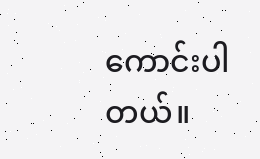ကောင်းပါတယ်။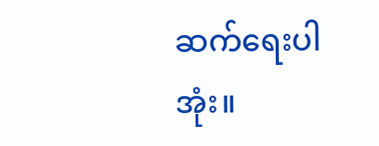ဆက်ရေးပါအုံး။